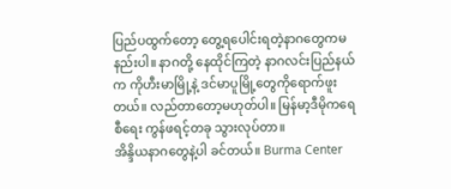ပြည်ပထွက်တော့ တွေ့ရပေါင်းရတဲ့နာဂတွေကမနည်းပါ။ နာဂတို့ နေထိုင်ကြတဲ့ နာဂလင်းပြည်နယ်က ကိုဟီးမာမြို့နဲ့ ဒင်မာပူမြို့တွေကိုရောက်ဖူးတယ်။ လည်တာတော့မဟုတ်ပါ။ မြန်မာ့ဒီမိုကရေစီရေး ကွန်ဖရင့်တခု သွားလုပ်တာ။
အိန္ဒိယနာဂတွေနဲ့ပါ ခင်တယ်။ Burma Center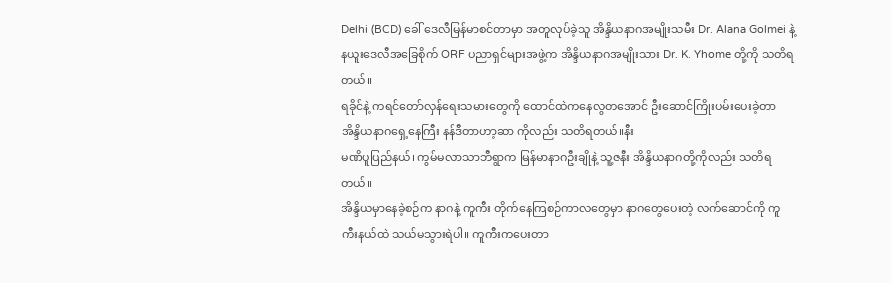Delhi (BCD) ခေါ် ဒေလီမြန်မာစင်တာမှာ အတူလုပ်ခဲ့သူ အိန္ဒိယနာဂအမျိုးသမီး Dr. Alana Golmei နဲ့ နယူးဒေလီအခြေစိုက် ORF ပညာရှင်များအဖွဲ့က အိန္ဒိယနာဂအမျိုးသား Dr. K. Yhome တို့ကို သတိရတယ်။
ရခိုင်နဲ့ ကရင်တော်လှန်ရေးသမားတွေကို ထောင်ထဲကနေလွတအောင် ဦးဆောင်ကြိုးပမ်းပေးခဲ့တာ အိန္ဒိယနာဂရှေ့နေကြီး နန်ဒီတာဟာ့ဆာ ကိုလည်း သတိရတယ်။နီး
မဏိပူပြည်နယ်၊ ကွမ်မလာသာဘီရွာက မြန်မာနာဂဦးချိုနဲ့ သူ့ဇနီး အိန္ဒိယနာဂတို့ကိုလည်း သတိရတယ်။
အိန္ဒိယမှာနေခဲ့စဉ်က နာဂနဲ့ ကူကီး တိုက်နေကြစဉ်ကာလတွေမှာ နာဂတွေပေးတဲ့ လက်ဆောင်ကို ကူကီးနယ်ထဲ သယ်မသွားရဲပါ။ ကူကီးကပေးတာ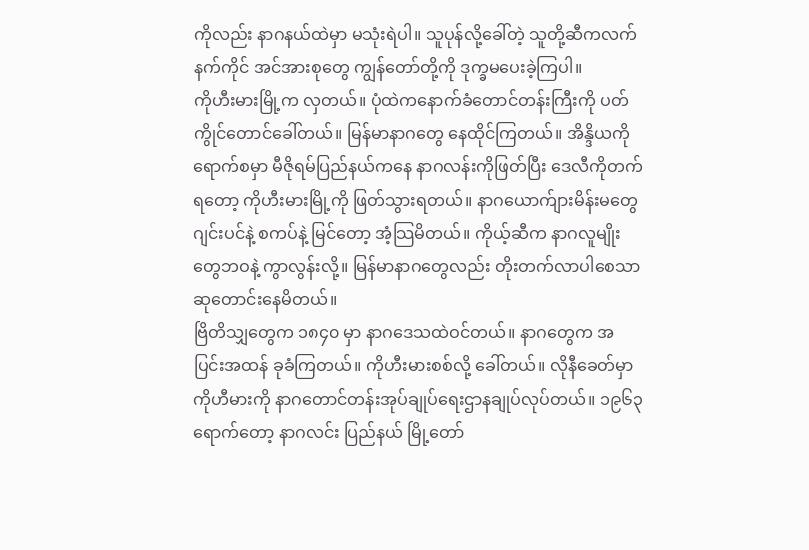ကိုလည်း နာဂနယ်ထဲမှာ မသုံးရဲပါ။ သူပုန်လို့ခေါ်တဲ့ သူတို့ဆီကလက်နက်ကိုင် အင်အားစုတွေ ကျွန်တော်တို့ကို ဒုက္ခမပေးခဲ့ကြပါ။
ကိုဟီးမားမြို့က လှတယ်။ ပုံထဲကနောက်ခံတောင်တန်းကြီးကို ပတ်ကွိုင်တောင်ခေါ်တယ်။ မြန်မာနာဂတွေ နေထိုင်ကြတယ်။ အိန္ဒိယကိုရောက်စမှာ မီဇိုရမ်ပြည်နယ်ကနေ နာဂလန်းကိုဖြတ်ပြီး ဒေလီကိုတက်ရတော့ ကိုဟီးမားမြို့ကို ဖြတ်သွားရတယ်။ နာဂယောက်ျားမိန်းမတွေ ဂျင်းပင်နဲ့ စကပ်နဲ့ မြင်တော့ အံ့သြမိတယ်။ ကိုယ့်ဆီက နာဂလူမျိုးတွေဘဝနဲ့ ကွာလွန်းလို့။ မြန်မာနာဂတွေလည်း တိုးတက်လာပါစေသာ ဆုတောင်းနေမိတယ်။
ဗြိတိသျှတွေက ၁၈၄၀ မှာ နာဂဒေသထဲဝင်တယ်။ နာဂတွေက အပြင်းအထန် ခုခံကြတယ်။ ကိုဟီးမားစစ်လို့ ခေါ်တယ်။ လိုနီခေတ်မှာ ကိုဟီမားကို နာဂတောင်တန်းအုပ်ချုပ်ရေးဌာနချုပ်လုပ်တယ်။ ၁၉၆၃ ရောက်တော့ နာဂလင်း ပြည်နယ် မြို့တော်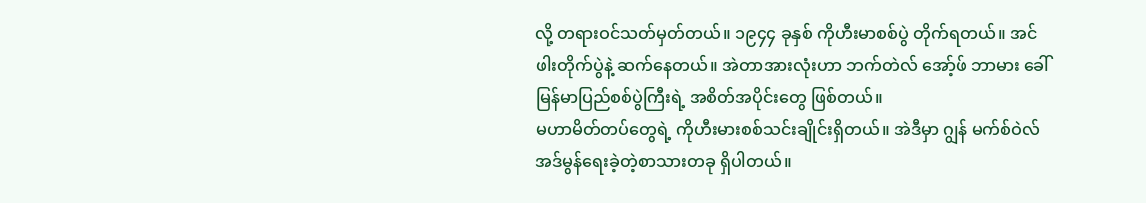လို့ တရားဝင်သတ်မှတ်တယ်။ ၁၉၄၄ ခုနှစ် ကိုဟီးမာစစ်ပွဲ တိုက်ရတယ်။ အင်ဖါးတိုက်ပွဲနဲ့ ဆက်နေတယ်။ အဲတာအားလုံးဟာ ဘက်တဲလ် အော့်ဖ် ဘာမား ခေါ် မြန်မာပြည်စစ်ပွဲကြီးရဲ့ အစိတ်အပိုင်းတွေ ဖြစ်တယ်။
မဟာမိတ်တပ်တွေရဲ့ ကိုဟီးမားစစ်သင်းချိုင်းရှိတယ်။ အဲဒီမှာ ဂျွန် မက်စ်ဝဲလ် အဒ်မွန်ရေးခဲ့တဲ့စာသားတခု ရှိပါတယ်။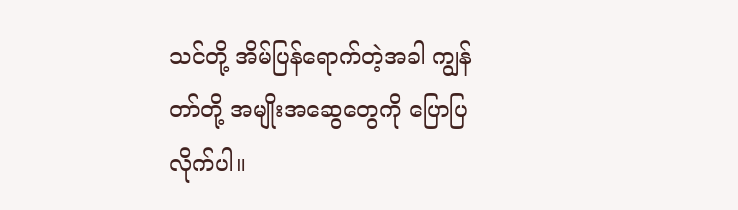သင်တို့ အိမ်ပြန်ရောက်တဲ့အခါ ကျွန်တာ်တို့ အမျိုးအဆွေတွေကို ပြောပြလိုက်ပါ။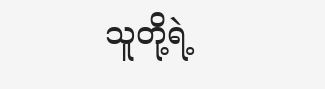သူတို့ရဲ့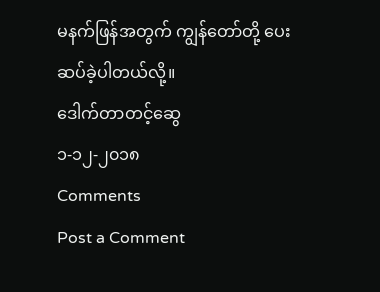မနက်ဖြန်အတွက် ကျွန်တော်တို့ ပေးဆပ်ခဲ့ပါတယ်လို့။
ဒေါက်တာတင့်ဆွေ
၁-၁၂-၂၀၁၈
Comments
Post a Comment